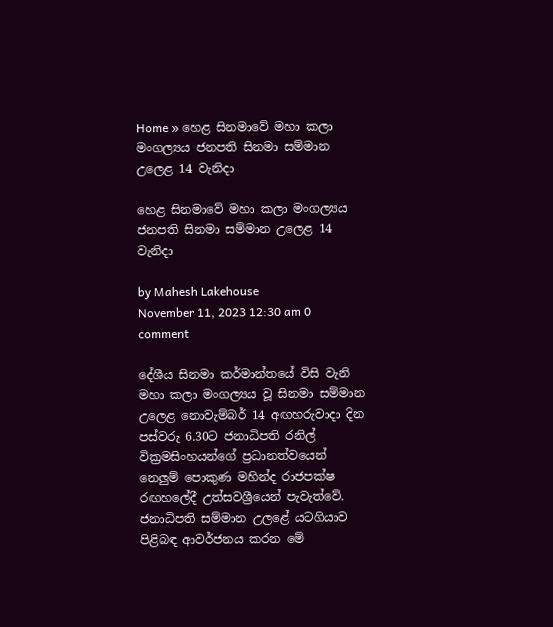Home » හෙළ සිනමාවේ මහා කලා මංගල්‍යය ජනපති සිනමා සම්මාන උලෙළ 14 වැනිදා

හෙළ සිනමාවේ මහා කලා මංගල්‍යය ජනපති සිනමා සම්මාන උලෙළ 14 වැනිදා

by Mahesh Lakehouse
November 11, 2023 12:30 am 0 comment

දේශීය සිනමා කර්මාන්තයේ විසි වැනි මහා කලා මංගල්‍යය වූ සිනමා සම්මාන උලෙළ නොවැම්බර් 14 අඟහරුවාදා දින පස්වරු 6.30ට ජනාධිපති රනිල් වික්‍රමසිංහයන්ගේ ප්‍රධානත්වයෙන් නෙලුම් පොකුණ මහින්ද රාජපක්ෂ රඟහලේදී උත්සවශ්‍රීයෙන් පැවැත්වේ. ජනාධිපති සම්මාන උලළේ යටගියාව පිළිබඳ ආවර්ජනය කරන මේ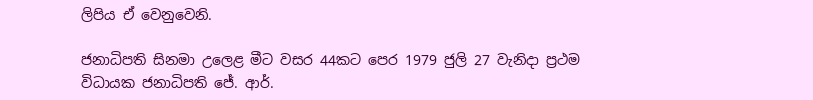ලිපිය ඒ වෙනුවෙනි.

ජනාධිපති සිනමා උලෙළ මීට වසර 44කට පෙර 1979 ජුලි 27 වැනිදා ප්‍රථම විධායක ජනාධිපති ජේ. ආර්.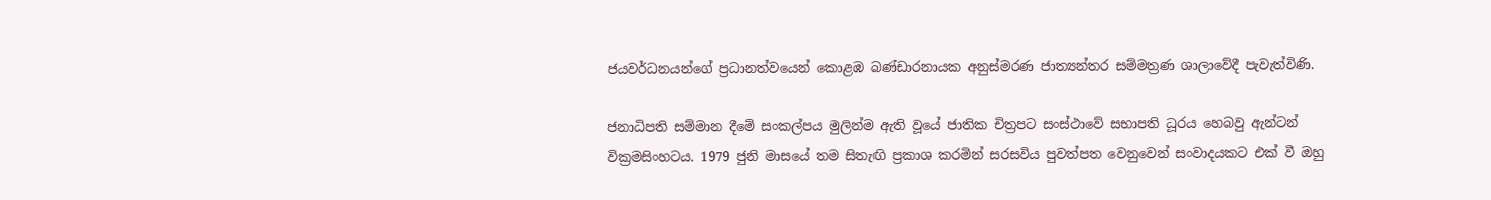ජයවර්ධනයන්ගේ ප්‍රධානත්වයෙන් කොළඹ බණ්ඩාරනායක අනුස්මරණ ජාත්‍යන්තර සම්මත්‍රණ ශාලාවේදී පැවැත්විණි.

ජනාධිපති සම්මාන දීමේ සංකල්පය මුලින්ම ඇති වූයේ ජාතික චිත්‍රපට සංස්ථාවේ සභාපති ධූරය හෙබවු ඇන්ටන් වික්‍රමසිංහටය. 1979 ජුනි මාසයේ තම සිතැඟි ප්‍රකාශ කරමින් සරසවිය පුවත්පත වෙනුවෙන් සංවාදයකට එක් වී ඔහු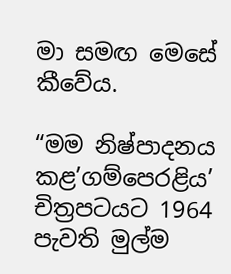මා සමඟ මෙසේ කීවේය.

“මම නිෂ්පාදනය කළ’ගම්පෙරළිය’ චිත්‍රපටයට 1964 පැවති මුල්ම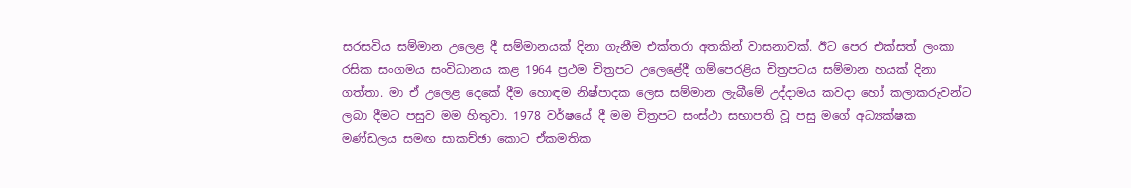සරසවිය සම්මාන උලෙළ දී සම්මානයක් දිනා ගැනීම එක්තරා අතකින් වාසනාවක්. ඊට පෙර එක්සත් ලංකා රසික සංගමය සංවිධානය කළ 1964 ප්‍රථම චිත්‍රපට උලෙළේදී ගම්පෙරළිය චිත්‍රපටය සම්මාන හයක් දිනා ගත්තා. මා ඒ උලෙළ දෙකේ දීම හොඳම නිෂ්පාදක ලෙස සම්මාන ලැබීමේ උද්දාමය කවදා හෝ කලාකරුවන්ට ලබා දීමට පසුව මම හිතුවා. 1978 වර්ෂයේ දී මම චිත්‍රපට සංස්ථා සභාපති වූ පසු මගේ අධ්‍යක්ෂක මණ්ඩලය සමඟ සාකච්ඡා කොට ඒකමතික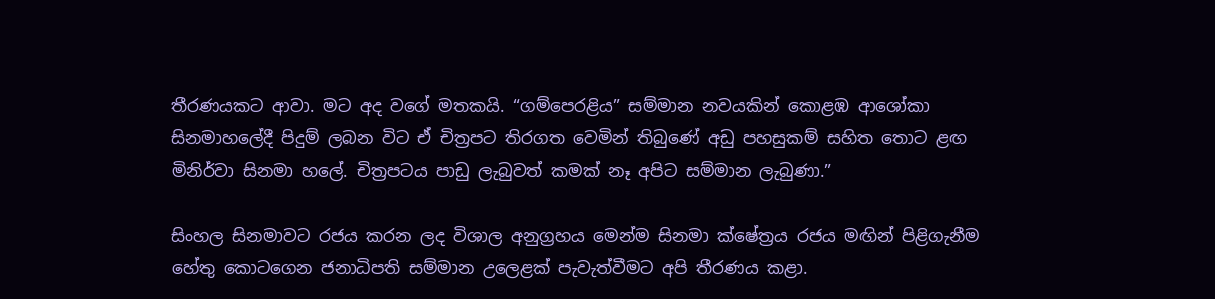තීරණයකට ආවා. මට අද වගේ මතකයි. “ගම්පෙරළිය” සම්මාන නවයකින් කොළඹ ආශෝකා සිනමාහලේදී පිදුම් ලබන විට ඒ චිත්‍රපට තිරගත වෙමින් තිබුණේ අඩු පහසුකම් සහිත තොට ළඟ මිනිර්වා සිනමා හලේ. චිත්‍රපටය පාඩු ලැබුවත් කමක් නෑ අපිට සම්මාන ලැබුණා.”

සිංහල සිනමාවට රජය කරන ලද විශාල අනුග්‍රහය මෙන්ම සිනමා ක්ෂේත්‍රය රජය මඟින් පිළිගැනීම හේතු කොටගෙන ජනාධිපති සම්මාන උලෙළක් පැවැත්වීමට අපි තීරණය කළා.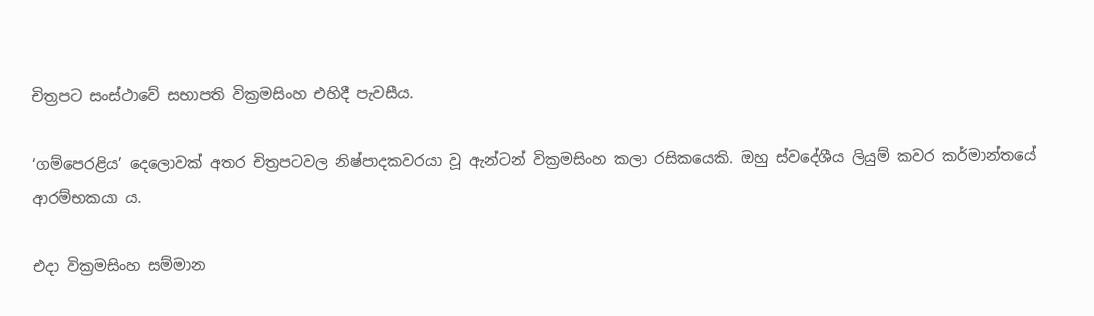චිත්‍රපට සංස්ථාවේ සභාපති වික්‍රමසිංහ එහිදී පැවසීය.

‘ගම්පෙරළිය’ දෙලොවක් අතර චිත්‍රපටවල නිෂ්පාදකවරයා වූ ඇන්ටන් වික්‍රමසිංහ කලා රසිකයෙකි. ඔහු ස්වදේශීය ලියුම් කවර කර්මාන්තයේ ආරම්භකයා ය.

එදා වික්‍රමසිංහ සම්මාන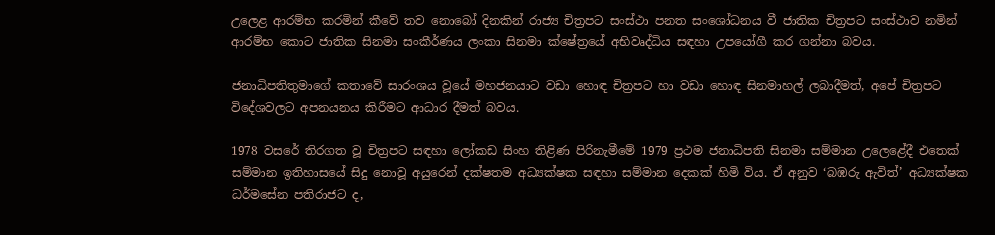උලෙළ ආරම්භ කරමින් කීවේ තව නොබෝ දිනකින් රාජ්‍ය චිත්‍රපට සංස්ථා පනත සංශෝධනය වී ජාතික චිත්‍රපට සංස්ථාව නමින් ආරම්භ කොට ජාතික සිනමා සංකීර්ණය ලංකා සිනමා ක්ෂේත්‍රයේ අභිවෘද්ධිය සඳහා උපයෝගී කර ගන්නා බවය.

ජනාධිපතිතුමාගේ කතාවේ සාරංශය වූයේ මහජනයාට වඩා හොඳ චිත්‍රපට හා වඩා හොඳ සිනමාහල් ලබාදීමත්, අපේ චිත්‍රපට විදේශවලට අපනයනය කිරීමට ආධාර දීමත් බවය.

1978 වසරේ තිරගත වූ චිත්‍රපට සඳහා ලෝකඩ සිංහ තිළිණ පිරිනැමීමේ 1979 ප්‍රථම ජනාධිපති සිනමා සම්මාන උලෙළේදී එතෙක් සම්මාන ඉතිහාසයේ සිදු නොවූ අයුරෙන් දක්ෂතම අධ්‍යක්ෂක සඳහා සම්මාන දෙකක් හිමි විය. ඒ අනුව ‘බඹරු ඇවිත්’ අධ්‍යක්ෂක ධර්මසේන පතිරාජට ද,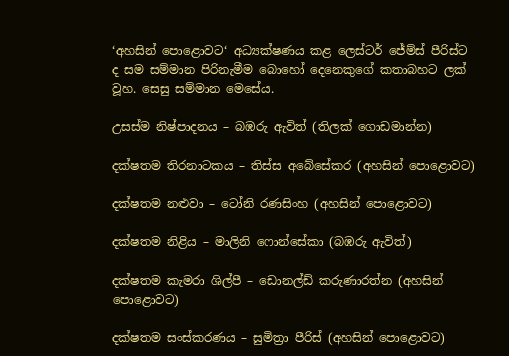‘අහසින් පොළොවට‘ අධ්‍යක්ෂණය කළ ලෙස්ටර් ජේම්ස් පීරිස්ට ද සම සම්මාන පිරිනැමීම බොහෝ දෙනෙකුගේ කතාබහට ලක් වූහ. සෙසු සම්මාන මෙසේය.

උසස්ම නිෂ්පාදනය – බඹරු ඇවිත් (තිලක් ගොඩමාන්න)

දක්ෂතම තිරනාටකය – තිස්ස අබේසේකර (අහසින් පොළොවට)

දක්ෂතම නළුවා – ටෝනි රණසිංහ (අහසින් පොළොවට)

දක්ෂතම නිළිය – මාලිනි ෆොන්සේකා (බඹරු ඇවිත්)

දක්ෂතම කැමරා ශිල්පී – ඩොනල්ඩ් කරුණාරත්න (අහසින් පොළොවට)

දක්ෂතම සංස්කරණය – සුමිත්‍රා පීරිස් (අහසින් පොළොවට)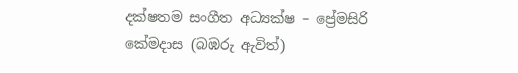දක්ෂතම සංගීත අධ්‍යක්ෂ – ප්‍රේමසිරි කේමදාස (බඹරු ඇවිත්)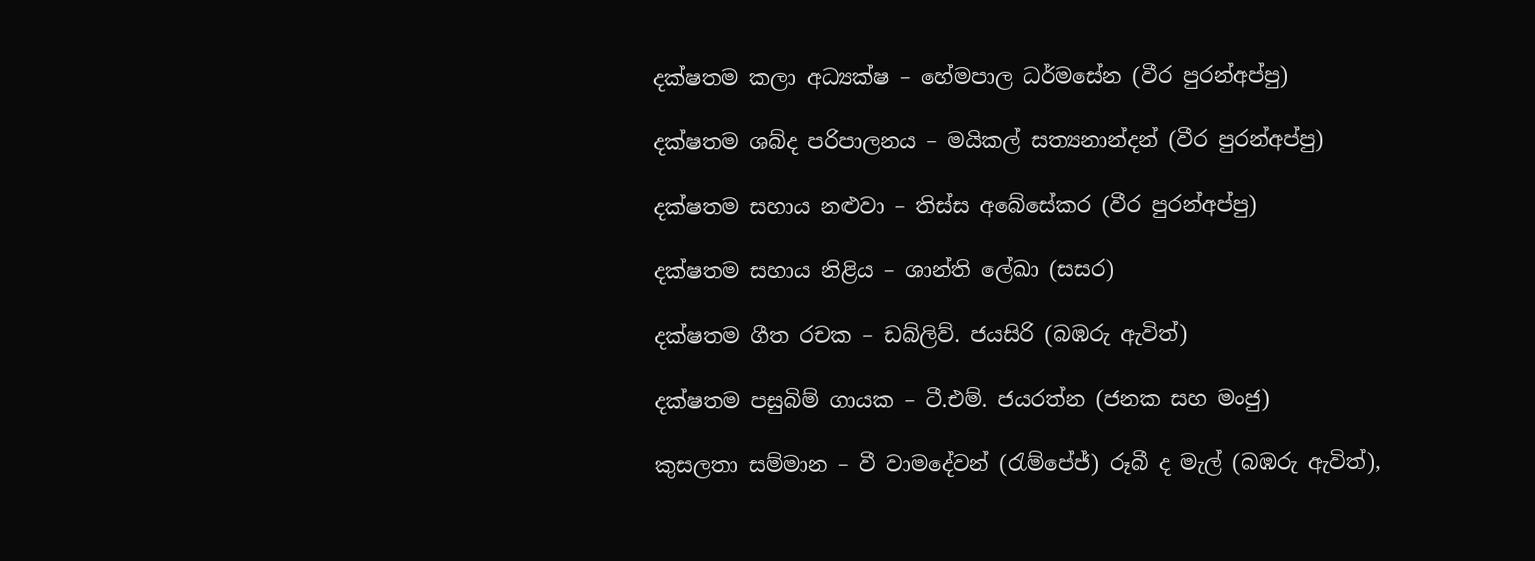දක්ෂතම කලා අධ්‍යක්ෂ – හේමපාල ධර්මසේන (වීර පුරන්අප්පු)

දක්ෂතම ශබ්ද පරිපාලනය – මයිකල් සත්‍යනාන්දන් (වීර පුරන්අප්පු)

දක්ෂතම සහාය නළුවා – තිස්ස අබේසේකර (වීර පුරන්අප්පු)

දක්ෂතම සහාය නිළිය – ශාන්ති ලේඛා (සසර)

දක්ෂතම ගීත රචක – ඩබ්ලිව්. ජයසිරි (බඹරු ඇවිත්)

දක්ෂතම පසුබිම් ගායක – ටී.එම්. ජයරත්න (ජනක සහ මංජු)

කුසලතා සම්මාන – වී වාමදේවන් (රැම්පේජ්) රූබී ද මැල් (බඹරු ඇවිත්),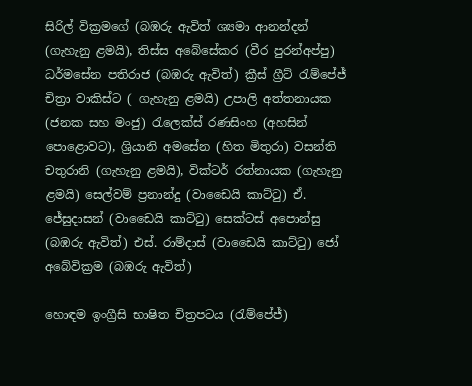සිරිල් වික්‍රමගේ (බඹරු ඇවිත් ශ්‍යමා ආනන්දන් (ගැහැනු ළමයි), තිස්ස අබේසේකර (වීර පුරන්අප්පු) ධර්මසේන පතිරාජ (බඹරු ඇවිත්) ක්‍රීස් ග්‍රීට් රැම්පේජ් චිත්‍රා වාකිස්ට ( ගැහැනු ළමයි) උපාලි අත්තනායක (ජනක සහ මංජු) රැලෙක්ස් රණසිංහ (අහසින් පොළොවට), ශ්‍රියානි අමසේන (හිත මිතුරා) වසන්ති චතුරානි (ගැහැනු ළමයි), වික්ටර් රත්නායක (ගැහැනු ළමයි) සෙල්වම් ප්‍රනාන්දු (වාඩෛයි කාට්ටු) ඒ. ජේසුදාසන් (වාඩෛයි කාට්ටු) සෙක්ටස් අපොන්සු (බඹරු ඇවිත්) එස්. රාම්දාස් (වාඩෛයි කාට්ටු) ජෝ අබේවික්‍රම (බඹරු ඇවිත්)

හොඳම ඉංග්‍රීසි භාෂිත චිත්‍රපටය (රැම්පේජ්)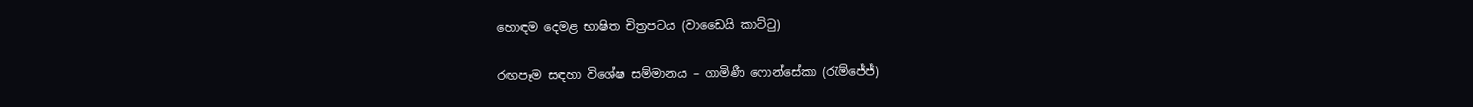හොඳම දෙමළ භාෂිත චිත්‍රපටය (වාඩෛයි කාට්ටු)

රඟපෑම සඳහා විශේෂ සම්මානය – ගාමිණී ෆොන්සේකා (රැම්ජේජ්)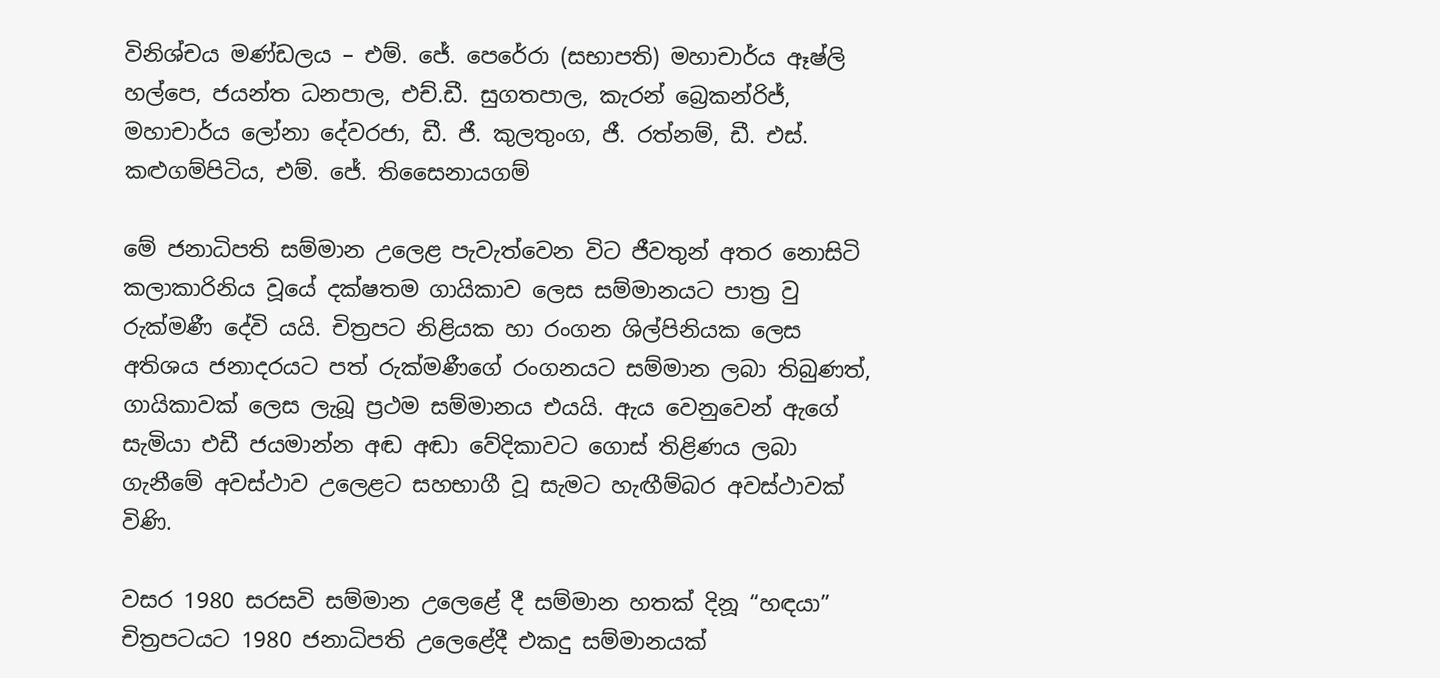විනිශ්චය මණ්ඩලය – එම්. ජේ. පෙරේරා (සභාපති) මහාචාර්ය ඈෂ්ලි හල්පෙ, ජයන්ත ධනපාල, එච්.ඩී. සුගතපාල, කැරන් බ්‍රෙකන්රිජ්, මහාචාර්ය ලෝනා දේවරජා, ඩී. ජී. කුලතුංග, ජී. රත්නම්, ඩී. එස්. කළුගම්පිටිය, එම්. ජේ. තිසෛනායගම්

මේ ජනාධිපති සම්මාන උලෙළ පැවැත්වෙන විට ජීවතුන් අතර නොසිටි කලාකාරිනිය වූයේ දක්ෂතම ගායිකාව ලෙස සම්මානයට පාත්‍ර වු රුක්මණී දේවි යයි. චිත්‍රපට නිළියක හා රංගන ශිල්පිනියක ලෙස අතිශය ජනාදරයට පත් රුක්මණීගේ රංගනයට සම්මාන ලබා තිබුණත්, ගායිකාවක් ලෙස ලැබූ ප්‍රථම සම්මානය එයයි. ඇය වෙනුවෙන් ඇගේ සැමියා එඩී ජයමාන්න අඬ අඬා වේදිකාවට ගොස් තිළිණය ලබා ගැනීමේ අවස්ථාව උලෙළට සහභාගී වූ සැමට හැඟීම්බර අවස්ථාවක් විණි.

වසර 1980 සරසවි සම්මාන උලෙළේ දී සම්මාන හතක් දිනූ “හඳයා” චිත්‍රපටයට 1980 ජනාධිපති උලෙළේදී එකදු සම්මානයක්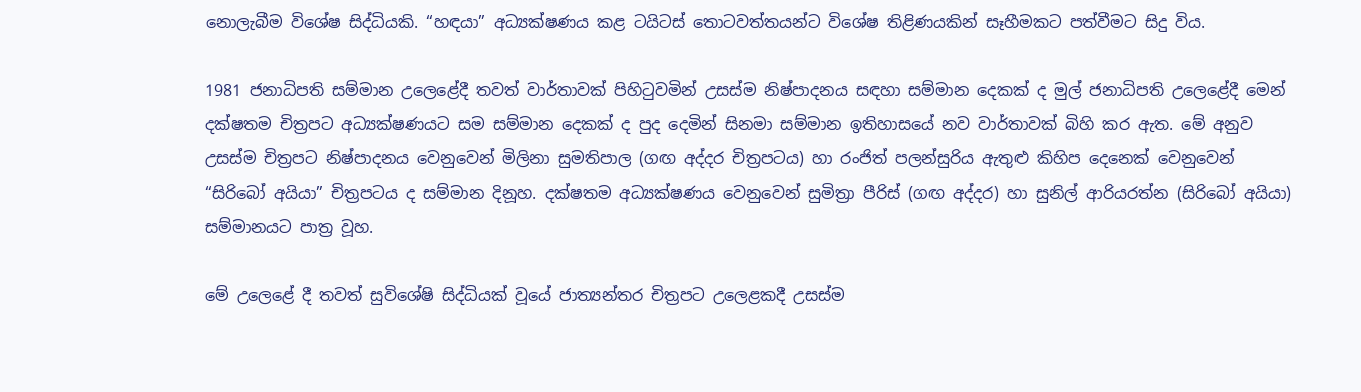නොලැබීම විශේෂ සිද්ධියකි. “හඳයා” අධ්‍යක්ෂණය කළ ටයිටස් තොටවත්තයන්ට විශේෂ තිළිණයකින් සෑහීමකට පත්වීමට සිදු විය.

1981 ජනාධිපති සම්මාන උලෙළේදී තවත් වාර්තාවක් පිහිටුවමින් උසස්ම නිෂ්පාදනය සඳහා සම්මාන දෙකක් ද මුල් ජනාධිපති උලෙළේදී මෙන් දක්ෂතම චිත්‍රපට අධ්‍යක්ෂණයට සම සම්මාන දෙකක් ද පුද දෙමින් සිනමා සම්මාන ඉතිහාසයේ නව වාර්තාවක් බිහි කර ඇත. මේ අනුව උසස්ම චිත්‍රපට නිෂ්පාදනය වෙනුවෙන් මිලිනා සුමතිපාල (ගඟ අද්දර චිත්‍රපටය) හා රංජිත් පලන්සුරිය ඇතුළු කිහිප දෙනෙක් වෙනුවෙන් “සිරිබෝ අයියා” චිත්‍රපටය ද සම්මාන දිනූහ. දක්ෂතම අධ්‍යක්ෂණය වෙනුවෙන් සුමිත්‍රා පීරිස් (ගඟ අද්දර) හා සුනිල් ආරියරත්න (සිරිබෝ අයියා) සම්මානයට පාත්‍ර වූහ.

මේ උලෙළේ දී තවත් සුවිශේෂි සිද්ධියක් වූයේ ජාත්‍යන්තර චිත්‍රපට උලෙළකදී උසස්ම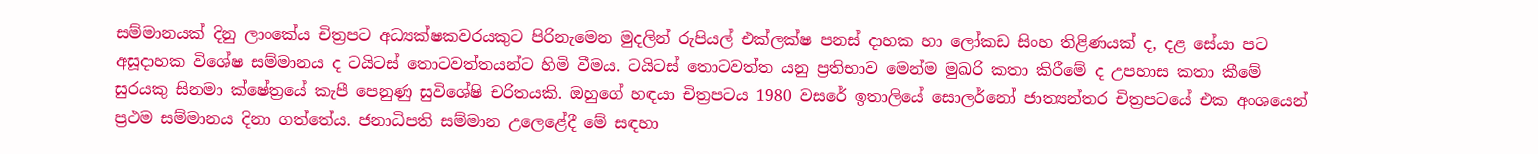සම්මානයක් දිනු ලාංකේය චිත්‍රපට අධ්‍යක්ෂකවරයකුට පිරිනැමෙන මුදලින් රුපියල් එක්ලක්ෂ පනස් දාහක හා ලෝකඩ සිංහ තිළිණයක් ද, දළ සේයා පට අසූදාහක විශේෂ සම්මානය ද ටයිටස් තොටවත්තයන්ට හිමි වීමය. ටයිටස් තොටවත්ත යනු ප්‍රතිභාව මෙන්ම මුඛරි කතා කිරීමේ ද උපහාස කතා කීමේ සුරයකු සිනමා ක්ෂේත්‍රයේ කැපී පෙනුණු සුවිශේෂි චරිතයකි. ඔහුගේ හඳයා චිත්‍රපටය 1980 වසරේ ඉතාලියේ සොලර්නෝ ජාත්‍යන්තර චිත්‍රපටයේ එක අංශයෙන් ප්‍රථම සම්මානය දිනා ගත්තේය. ජනාධිපති සම්මාන උලෙළේදී මේ සඳහා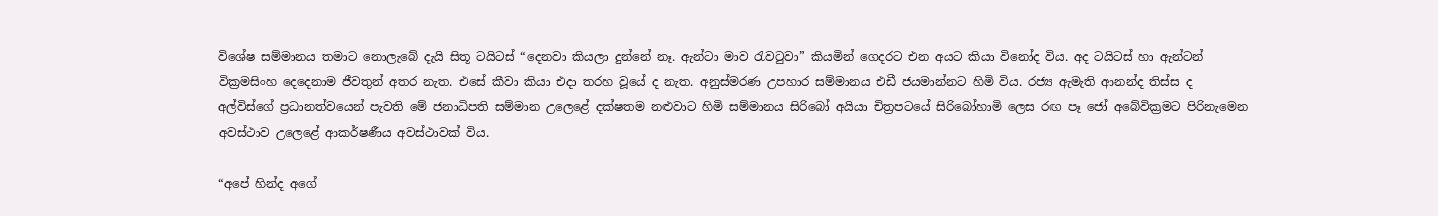විශේෂ සම්මානය තමාට නොලැබේ දැයි සිතූ ටයිටස් “දෙනවා කියලා දුන්නේ නෑ. ඇන්ටා මාව රැවටුවා” කියමින් ගෙදරට එන අයට කියා විනෝද විය. අද ටයිටස් හා ඇන්ටන් වික්‍රමසිංහ දෙදෙනාම ජීවතුන් අතර නැත. එසේ කීවා කියා එදා තරහ වූයේ ද නැත. අනුස්මරණ උපහාර සම්මානය එඩී ජයමාන්නට හිමි විය. රජ්‍ය ඇමැති ආනන්ද තිස්ස ද අල්විස්ගේ ප්‍රධානත්වයෙන් පැවති මේ ජනාධිපති සම්මාන උලෙළේ දක්ෂතම නළුවාට හිමි සම්මානය සිරිබෝ අයියා චිත්‍රපටයේ සිරිබෝහාමි ලෙස රඟ පෑ ජෝ අබේවික්‍රමට පිරිනැමෙන අවස්ථාව උලෙළේ ආකර්ෂණීය අවස්ථාවක් විය.

“අපේ හින්ද අගේ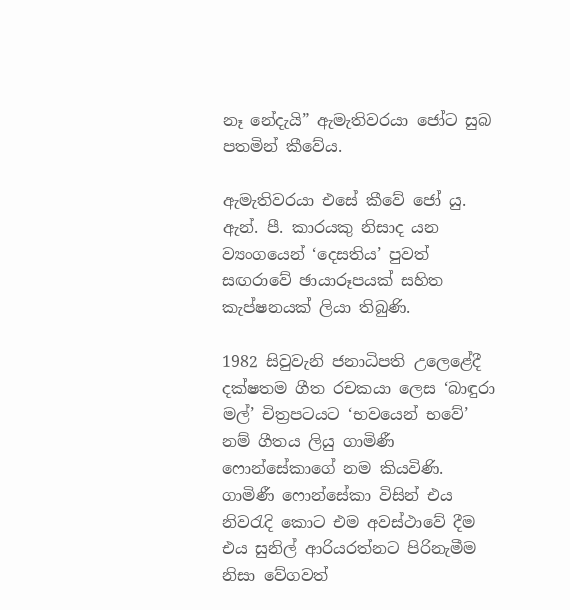නෑ නේදැයි” ඇමැතිවරයා ජෝට සුබ පතමින් කීවේය.

ඇමැතිවරයා එසේ කීවේ ජෝ යු. ඇන්. පී. කාරයකු නිසාද යන ව්‍යංගයෙන් ‘දෙසතිය’ පුවත් සඟරාවේ ඡායාරූපයක් සහිත කැප්ෂනයක් ලියා තිබුණි.

1982 සිවුවැනි ජනාධිපති උලෙළේදී දක්ෂතම ගීත රචකයා ලෙස ‘බාඳුරා මල්’ චිත්‍රපටයට ‘භවයෙන් භවේ’ නම් ගීතය ලියු ගාමිණී ෆොන්සේකාගේ නම කියවිණි. ගාමිණී ෆොන්සේකා විසින් එය නිවරැදි කොට එම අවස්ථාවේ දීම එය සුනිල් ආරියරත්නට පිරිනැමීම නිසා වේගවත්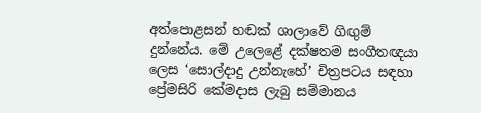අත්පොළසන් හඬක් ශාලාවේ ගිඟුම් දුන්නේය. මේ උලෙළේ දක්ෂතම සංගීතඥයා ලෙස ‘සොල්දාදු උන්නැහේ’ චිත්‍රපටය සඳහා ප්‍රේමසිරි කේමදාස ලැබු සම්මානය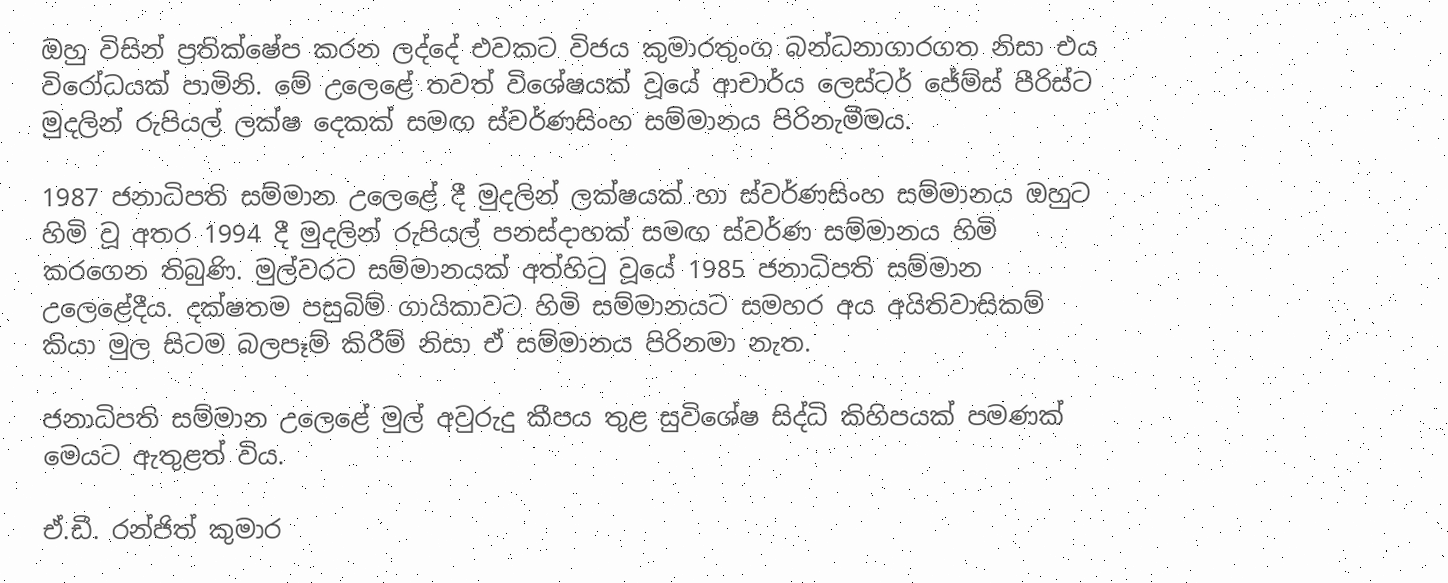ඔහු විසින් ප්‍රතික්ෂේප කරන ලද්දේ එවකට විජය කුමාරතුංග බන්ධනාගාරගත නිසා එය විරෝධයක් පාමිනි. මේ උලෙළේ තවත් විශේෂයක් වූයේ ආචාර්ය ලෙස්ටර් ජේම්ස් පීරිස්ට මුදලින් රුපියල් ලක්ෂ දෙකක් සමඟ ස්වර්ණසිංහ සම්මානය පිරිනැමීමය.

1987 ජනාධිපති සම්මාන උලෙළේ දී මුදලින් ලක්ෂයක් හා ස්වර්ණසිංහ සම්මානය ඔහුට හිමි වූ අතර 1994 දී මුදලින් රුපියල් පනස්දාහක් සමඟ ස්වර්ණ සම්මානය හිමි කරගෙන තිබුණි. මුල්වරට සම්මානයක් අත්හිටු වූයේ 1985 ජනාධිපති සම්මාන උලෙළේදීය. දක්ෂතම පසුබිම් ගායිකාවට හිමි සම්මානයට සමහර අය අයිතිවාසිකම් කියා මුල සිටම බලපෑම් කිරීම් නිසා ඒ සම්මානය පිරිනමා නැත.

ජනාධිපති සම්මාන උලෙළේ මුල් අවුරුදු කීපය තුළ සුවිශේෂ සිද්ධි කිහිපයක් පමණක් මෙයට ඇතුළත් විය.

ඒ.ඩී. රන්ජිත් කුමාර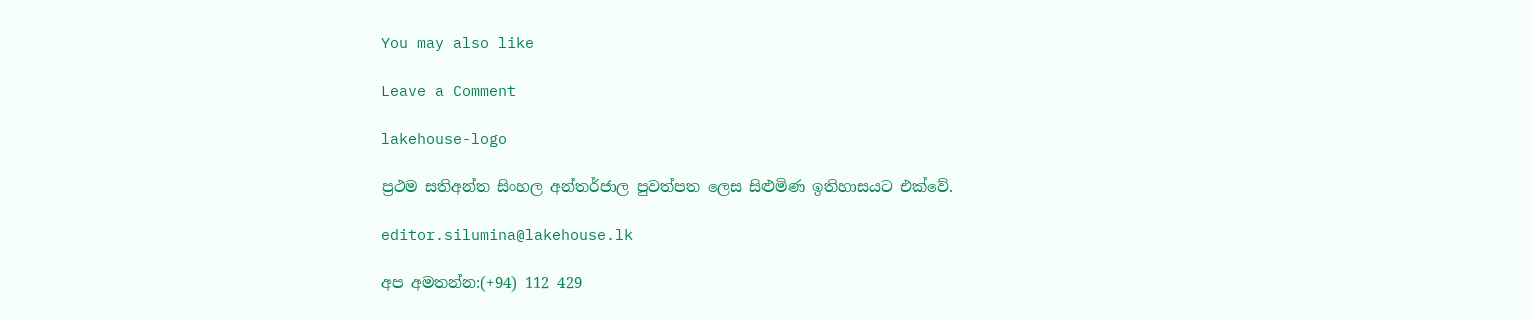You may also like

Leave a Comment

lakehouse-logo

ප්‍රථම සතිඅන්ත සිංහල අන්තර්ජාල පුවත්පත ලෙස සිළුමිණ ඉතිහාසයට එක්වේ.

editor.silumina@lakehouse.lk

අප අමතන්න:(+94) 112 429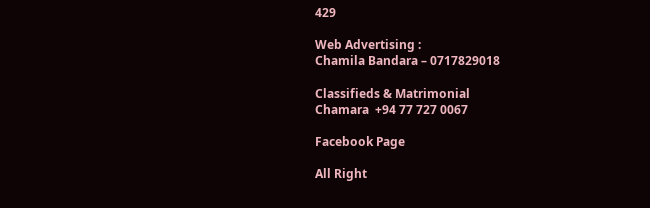429

Web Advertising :
Chamila Bandara – 0717829018

Classifieds & Matrimonial
Chamara  +94 77 727 0067

Facebook Page

All Right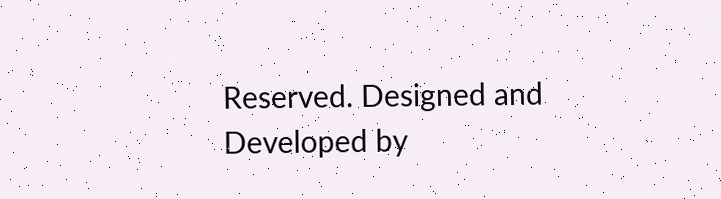Reserved. Designed and Developed by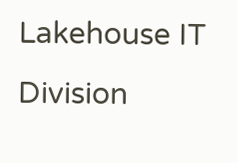Lakehouse IT Division